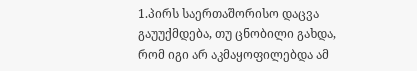1.პირს საერთაშორისო დაცვა გაუუქმდება, თუ ცნობილი გახდა, რომ იგი არ აკმაყოფილებდა ამ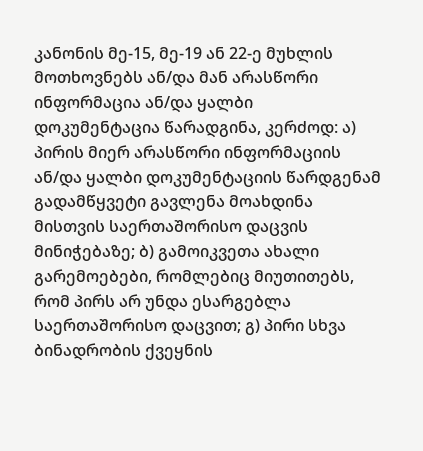კანონის მე-15, მე-19 ან 22-ე მუხლის მოთხოვნებს ან/და მან არასწორი ინფორმაცია ან/და ყალბი დოკუმენტაცია წარადგინა, კერძოდ: ა) პირის მიერ არასწორი ინფორმაციის ან/და ყალბი დოკუმენტაციის წარდგენამ გადამწყვეტი გავლენა მოახდინა მისთვის საერთაშორისო დაცვის მინიჭებაზე; ბ) გამოიკვეთა ახალი გარემოებები, რომლებიც მიუთითებს, რომ პირს არ უნდა ესარგებლა საერთაშორისო დაცვით; გ) პირი სხვა ბინადრობის ქვეყნის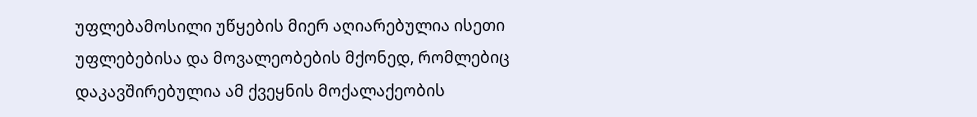უფლებამოსილი უწყების მიერ აღიარებულია ისეთი უფლებებისა და მოვალეობების მქონედ, რომლებიც დაკავშირებულია ამ ქვეყნის მოქალაქეობის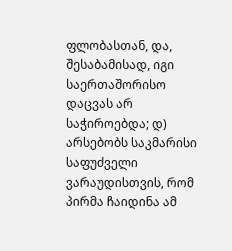ფლობასთან, და, შესაბამისად, იგი საერთაშორისო დაცვას არ საჭიროებდა; დ) არსებობს საკმარისი საფუძველი ვარაუდისთვის, რომ პირმა ჩაიდინა ამ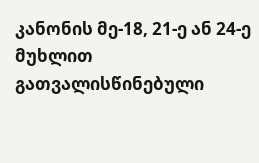კანონის მე-18, 21-ე ან 24-ე მუხლით გათვალისწინებული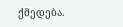ქმედება.